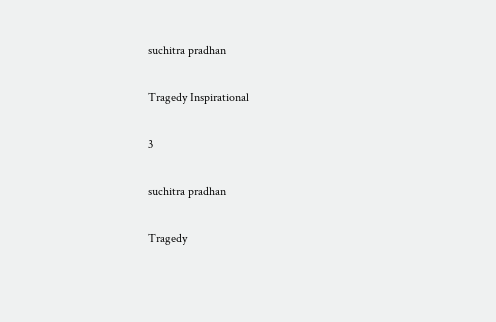suchitra pradhan

Tragedy Inspirational

3

suchitra pradhan

Tragedy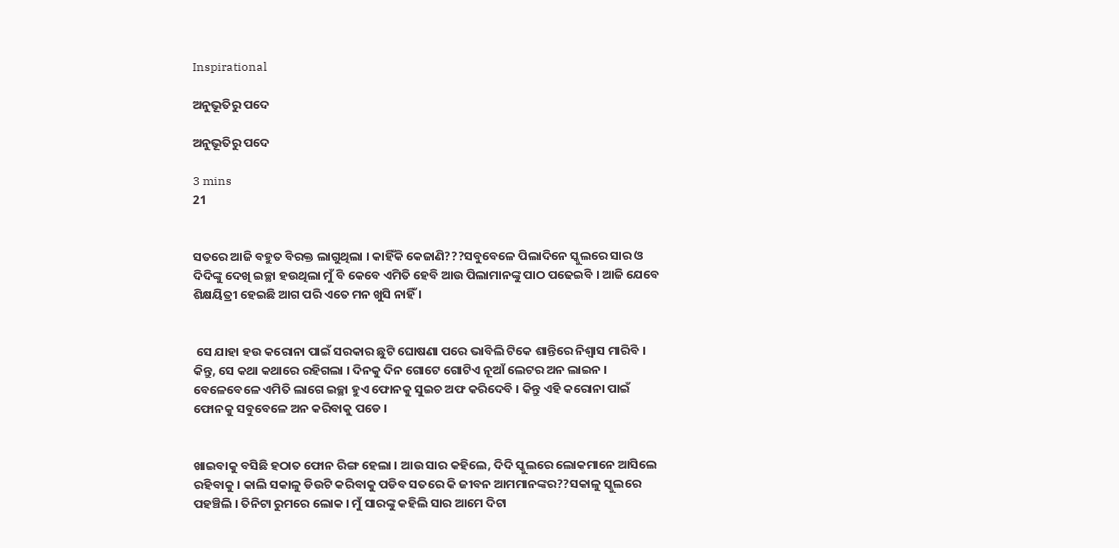Inspirational

ଅନୁଭୂତିରୁ ପଦେ

ଅନୁଭୂତିରୁ ପଦେ

3 mins
21


ସତରେ ଆଜି ବହୁତ ବିରକ୍ତ ଲାଗୁଥିଲା । କାହିଁକି କେଜାଣି???ସବୁବେଳେ ପିଲାଦିନେ ସ୍କୁଲରେ ସାର ଓ ଦିଦିଙ୍କୁ ଦେଖି ଇଚ୍ଛା ହଉଥିଲା ମୁଁ ବି କେବେ ଏମିତି ହେବି ଆଉ ପିଲାମାନଙ୍କୁ ପାଠ ପଢେଇବି । ଆଜି ଯେବେ ଶିକ୍ଷୟିତ୍ରୀ ହେଇଛି ଆଗ ପରି ଏତେ ମନ ଖୁସି ନାହିଁ ।


 ସେ ଯାହା ହଉ କରୋନା ପାଇଁ ସରକାର ଛୁଟି ଘୋଷଣା ପରେ ଭାବିଲି ଟିକେ ଶାନ୍ତିରେ ନିଶ୍ୱାସ ମାରିବି । କିନ୍ତୁ, ସେ କଥା କଥାରେ ରହିଗଲା । ଦିନକୁ ଦିନ ଗୋଟେ ଗୋଟିଏ ନୂଆଁ ଲେଟର ଅନ ଲାଇନ । ବେଳେବେଳେ ଏମିତି ଲାଗେ ଇଚ୍ଛା ହୁଏ ଫୋନକୁ ସୁଇଚ ଅଫ କରିଦେବି । କିନ୍ତୁ ଏହି କରୋନା ପାଇଁ ଫୋନକୁ ସବୁବେଳେ ଅନ କରିବାକୁ ପଡେ ।


ଖାଇବାକୁ ବସିଛି ହଠାତ ଫୋନ ରିଙ୍ଗ ହେଲା । ଆଉ ସାର କହିଲେ, ଦିଦି ସ୍କୁଲରେ ଲୋକମାନେ ଆସିଲେ ରହିବାକୁ । କାଲି ସକାଳୁ ଡିଉଟି କରିବାକୁ ପଡିବ ସତରେ କି ଜୀବନ ଆମମାନଙ୍କର??ସକାଳୁ ସ୍କୁଲରେ ପହଞ୍ଚିଲି । ତିନିଟା ରୁମରେ ଲୋକ । ମୁଁ ସାରଙ୍କୁ କହିଲି ସାର ଆମେ ଦିଟା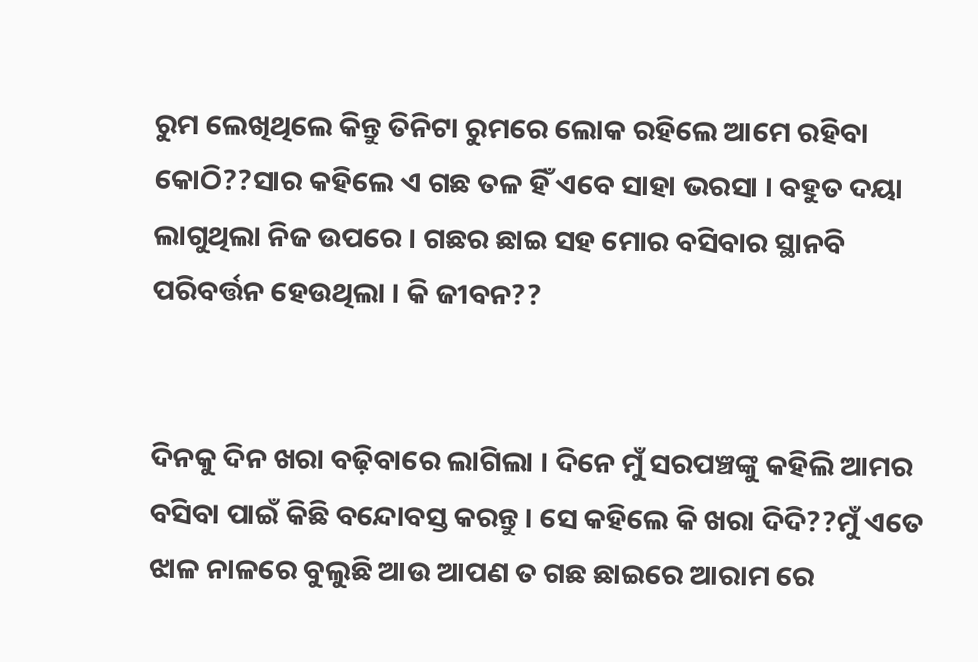ରୁମ ଲେଖିଥିଲେ କିନ୍ତୁ ତିନିଟା ରୁମରେ ଲୋକ ରହିଲେ ଆମେ ରହିବା କୋଠି??ସାର କହିଲେ ଏ ଗଛ ତଳ ହିଁ ଏବେ ସାହା ଭରସା । ବହୁତ ଦୟା ଲାଗୁଥିଲା ନିଜ ଉପରେ । ଗଛର ଛାଇ ସହ ମୋର ବସିବାର ସ୍ଥାନବି ପରିବର୍ତ୍ତନ ହେଉଥିଲା । କି ଜୀବନ??


ଦିନକୁ ଦିନ ଖରା ବଢ଼ିବାରେ ଲାଗିଲା । ଦିନେ ମୁଁ ସରପଞ୍ଚଙ୍କୁ କହିଲି ଆମର ବସିବା ପାଇଁ କିଛି ବନ୍ଦୋବସ୍ତ କରନ୍ତୁ । ସେ କହିଲେ କି ଖରା ଦିଦି??ମୁଁ ଏତେ ଝାଳ ନାଳରେ ବୁଲୁଛି ଆଉ ଆପଣ ତ ଗଛ ଛାଇରେ ଆରାମ ରେ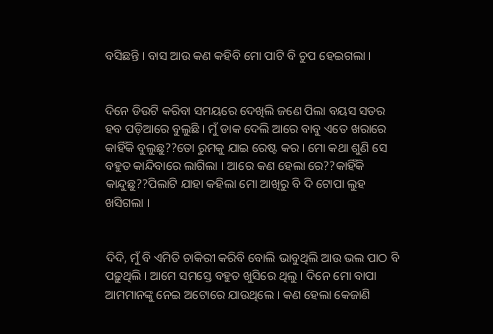ବସିଛନ୍ତି । ବାସ ଆଉ କଣ କହିବି ମୋ ପାଟି ବି ଚୁପ ହେଇଗଲା ।


ଦିନେ ଡିଉଟି କରିବା ସମୟରେ ଦେଖିଲି ଜଣେ ପିଲା ବୟସ ସତର ହବ ପଡ଼ିଆରେ ବୁଲୁଛି । ମୁଁ ଡାକ ଦେଲି ଆରେ ବାବୁ ଏତେ ଖରାରେ କାହିଁକି ବୁଲୁଛୁ??ତୋ ରୁମକୁ ଯାଇ ରେଷ୍ଟ କର । ମୋ କଥା ଶୁଣି ସେ ବହୁତ କାନ୍ଦିବାରେ ଲାଗିଲା । ଆରେ କଣ ହେଲା ରେ??କାହିଁକି କାନ୍ଦୁଛୁ??ପିଲାଟି ଯାହା କହିଲା ମୋ ଆଖିରୁ ବି ଦି ଟୋପା ଲୁହ ଖସିଗଲା ।


ଦିଦି, ମୁଁ ବି ଏମିତି ଚାକିରୀ କରିବି ବୋଲି ଭାବୁଥିଲି ଆଉ ଭଲ ପାଠ ବି ପଢ଼ୁଥିଲି । ଆମେ ସମସ୍ତେ ବହୁତ ଖୁସିରେ ଥିଲୁ । ଦିନେ ମୋ ବାପା ଆମମାନଙ୍କୁ ନେଇ ଅଟୋରେ ଯାଉଥିଲେ । କଣ ହେଲା କେଜାଣି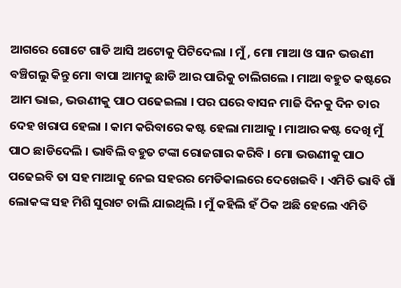ଆଗରେ ଗୋଟେ ଗାଡି ଆସି ଅଟୋକୁ ପିଟିଦେଲା । ମୁଁ, ମୋ ମାଆ ଓ ସାନ ଭଉଣୀ ବଞ୍ଚିଗଲୁ କିନ୍ତୁ ମୋ ବାପା ଆମକୁ ଛାଡି ଆର ପାରିକୁ ଚାଲିଗଲେ । ମାଆ ବହୁତ କଷ୍ଟରେ ଆମ ଭାଇ, ଭଉଣୀକୁ ପାଠ ପଢେଇଲା । ପର ଘରେ ବାସନ ମାଜି ଦିନକୁ ଦିନ ତାର ଦେହ ଖରାପ ହେଲା । କାମ କରିବାରେ କଷ୍ଟ ହେଲା ମାଆକୁ । ମାଆର କଷ୍ଟ ଦେଖି ମୁଁ ପାଠ ଛାଡିଦେଲି । ଭାବିଲି ବହୁତ ଟଙ୍କା ରୋଜଗାର କରିବି । ମୋ ଭଉଣୀକୁ ପାଠ ପଢେଇବି ତା ସହ ମାଆକୁ ନେଇ ସହରର ମେଡିକାଲରେ ଦେଖେଇବି । ଏମିତି ଭାବି ଗାଁ ଲୋକଙ୍କ ସହ ମିଶି ସୁରାଟ ଚାଲି ଯାଇଥିଲି । ମୁଁ କହିଲି ହଁ ଠିକ ଅଛି ହେଲେ ଏମିତି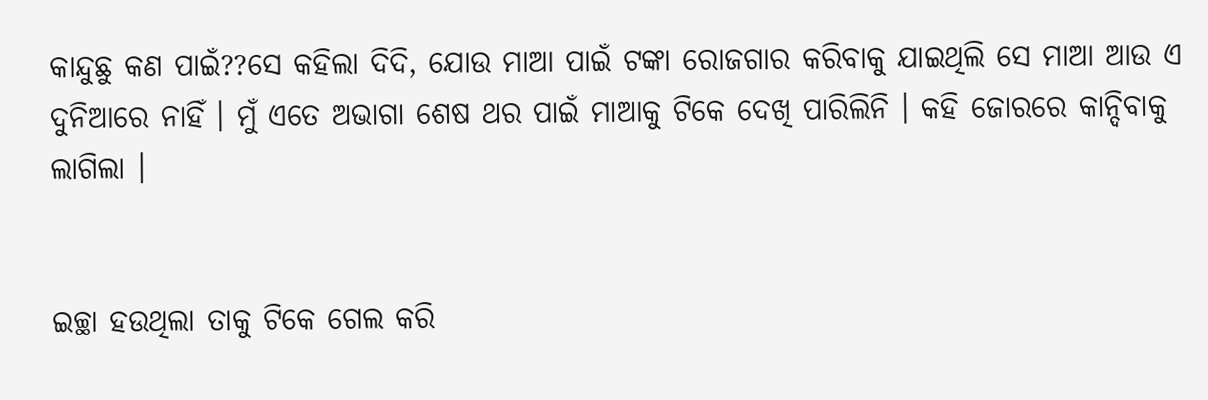କାନ୍ଦୁଛୁ କଣ ପାଇଁ??ସେ କହିଲା ଦିଦି, ଯୋଉ ମାଆ ପାଇଁ ଟଙ୍କା ରୋଜଗାର କରିବାକୁ ଯାଇଥିଲି ସେ ମାଆ ଆଉ ଏ ଦୁନିଆରେ ନାହିଁ । ମୁଁ ଏତେ ଅଭାଗା ଶେଷ ଥର ପାଇଁ ମାଆକୁ ଟିକେ ଦେଖି ପାରିଲିନି । କହି ଜୋରରେ କାନ୍ଦିବାକୁ ଲାଗିଲା ।


ଇଚ୍ଛା ହଉଥିଲା ତାକୁ ଟିକେ ଗେଲ କରି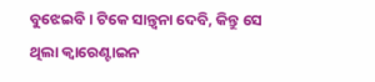ବୁଝେଇବି । ଟିକେ ସାନ୍ତ୍ୱନା ଦେବି, କିନ୍ତୁ ସେ ଥିଲା କ୍ୱାରେଣ୍ଟାଇନ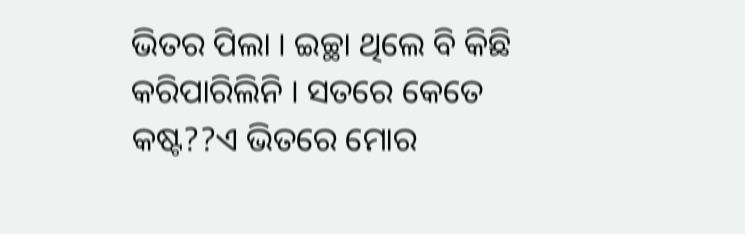ଭିତର ପିଲା । ଇଚ୍ଛା ଥିଲେ ବି କିଛି କରିପାରିଲିନି । ସତରେ କେତେ କଷ୍ଟ??ଏ ଭିତରେ ମୋର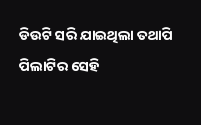ଡିଉଟି ସରି ଯାଇଥିଲା ତଥାପି ପିଲାଟିର ସେହି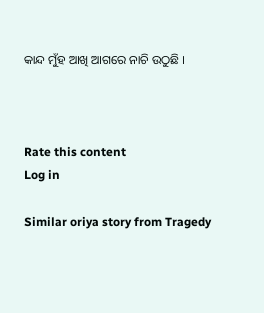କାନ୍ଦ ମୁଁହ ଆଖି ଆଗରେ ନାଚି ଉଠୁଛି ।



Rate this content
Log in

Similar oriya story from Tragedy